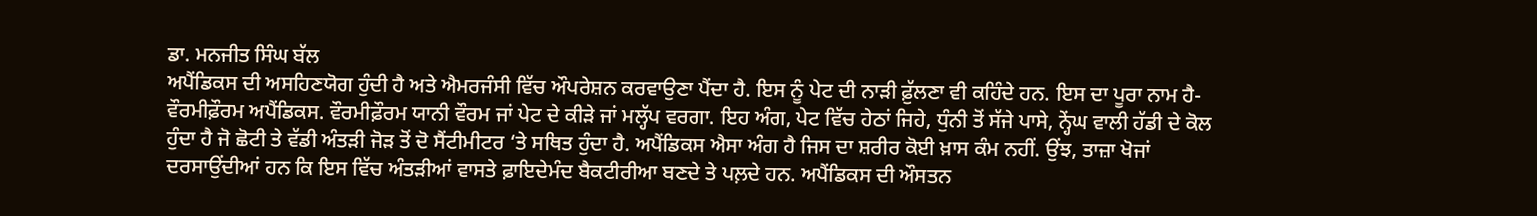ਡਾ. ਮਨਜੀਤ ਸਿੰਘ ਬੱਲ
ਅਪੈਂਡਿਕਸ ਦੀ ਅਸਹਿਣਯੋਗ ਹੁੰਦੀ ਹੈ ਅਤੇ ਐਮਰਜੰਸੀ ਵਿੱਚ ਔਪਰੇਸ਼ਨ ਕਰਵਾਉਣਾ ਪੈਂਦਾ ਹੈ. ਇਸ ਨੂੰ ਪੇਟ ਦੀ ਨਾੜੀ ਫ਼ੁੱਲਣਾ ਵੀ ਕਹਿੰਦੇ ਹਨ. ਇਸ ਦਾ ਪੂਰਾ ਨਾਮ ਹੈ- ਵੌਰਮੀਫ਼ੌਰਮ ਅਪੈਂਡਿਕਸ. ਵੌਰਮੀਫ਼ੌਰਮ ਯਾਨੀ ਵੌਰਮ ਜਾਂ ਪੇਟ ਦੇ ਕੀੜੇ ਜਾਂ ਮਲ੍ਹੱਪ ਵਰਗਾ. ਇਹ ਅੰਗ, ਪੇਟ ਵਿੱਚ ਹੇਠਾਂ ਜਿਹੇ, ਧੁੰਨੀ ਤੋਂ ਸੱਜੇ ਪਾਸੇ, ਨ੍ਹੇਂਘ ਵਾਲੀ ਹੱਡੀ ਦੇ ਕੋਲ ਹੁੰਦਾ ਹੈ ਜੋ ਛੋਟੀ ਤੇ ਵੱਡੀ ਅੰਤੜੀ ਜੋੜ ਤੋਂ ਦੋ ਸੈਂਟੀਮੀਟਰ ‘ਤੇ ਸਥਿਤ ਹੁੰਦਾ ਹੈ. ਅਪੈਂਡਿਕਸ ਐਸਾ ਅੰਗ ਹੈ ਜਿਸ ਦਾ ਸ਼ਰੀਰ ਕੋਈ ਖ਼ਾਸ ਕੰਮ ਨਹੀਂ. ਉਂਝ, ਤਾਜ਼ਾ ਖੋਜਾਂ ਦਰਸਾਉਂਦੀਆਂ ਹਨ ਕਿ ਇਸ ਵਿੱਚ ਅੰਤੜੀਆਂ ਵਾਸਤੇ ਫ਼ਾਇਦੇਮੰਦ ਬੈਕਟੀਰੀਆ ਬਣਦੇ ਤੇ ਪਲ਼ਦੇ ਹਨ. ਅਪੈਂਡਿਕਸ ਦੀ ਔਸਤਨ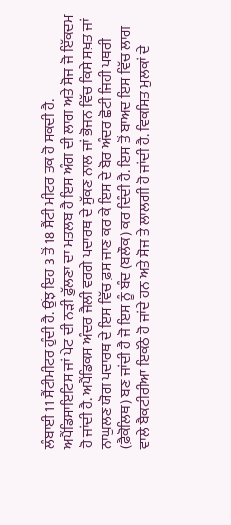ਲੰਬਾਈ 11 ਸੈਂਟੀਮੀਟਰ ਹੁੰਦੀ ਹੈ. ਉਂਝ ਇਹ 3 ਤੋਂ 18 ਸੈਂਟੀ ਮੀਟਰ ਤਕ ਹੋ ਸਕਦੀ ਹੈ.
ਅਪੈਂਡਿਸਾਇਟਿਸ ਜਾਂ ਪੇਟ ਦੀ ਨੜੀ ਫ਼ੁੱਲਣਾ ਦਾ ਮਤਲਬ ਹੈ ਇਸ ਅੰਗ ਦੀ ਲਾਗ ਅਤੇ ਸੋਜ ਜੋ ਇੱਕਦਮ ਹੋ ਜਾਂਦੀ ਹੈ. ਅਪੈਂਡਿਕਸ ਅੰਦਰ ਜੈਲੀ ਵਰਗੇ ਪਦਾਰਥ ਦੇ ਸੁੱਕਣ ਨਾਲ ਜਾਂ ਭੋਜਨ ਵਿੱਚ ਕਿਸੇ ਸਖ਼ਤ ਜਾਂ ਨਾਘੁਲਣ ਯੋਗ ਪਦਾਰਥ ਦੇ ਇਸ ਵਿੱਚ ਫ਼ਸ ਜਾਣ ਕਰ ਕੇ ਇਸ ਦੇ ਬੋਰ ਅੰਦਰ ਛੋਟੀ ਜਿਹੀ ਪਥਰੀ (ਫ਼ੈਕੋਲਿਥ) ਬਣ ਜਾਂਦੀ ਹੈ ਜੋ ਇਸ ਨੂੰ ਬੰਦ (ਬਲੌਕ) ਕਰ ਦਿੰਦੀ ਹੈ. ਇਸ ਤੋਂ ਬਾਅਦ ਇਸ ਵਿੱਚ ਲਾਗ ਵਾਲੇ ਬੈਕਟੀਰੀਆ ਇਕੱਠੇ ਹੋ ਜਾਂਦੇ ਹਨ ਅਤੇ ਸੋਜ ਤੇ ਲਾਲਗੀ ਹੋ ਜਾਂਦੀ ਹੈ. ਵਿਕਸਿਤ ਮੁਲਕਾਂ ਦੇ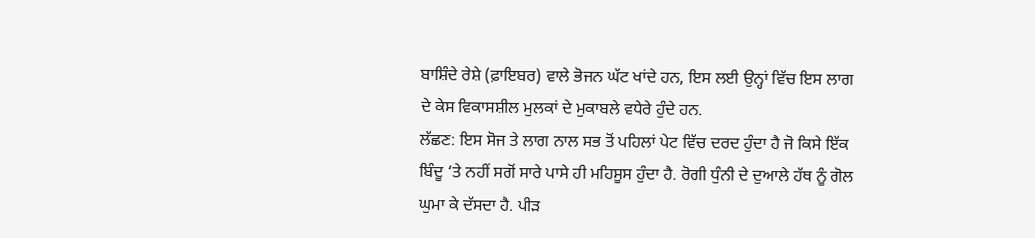ਬਾਸ਼ਿੰਦੇ ਰੇਸ਼ੇ (ਫ਼ਾਇਬਰ) ਵਾਲੇ ਭੋਜਨ ਘੱਟ ਖਾਂਦੇ ਹਨ, ਇਸ ਲਈ ਉਨ੍ਹਾਂ ਵਿੱਚ ਇਸ ਲਾਗ ਦੇ ਕੇਸ ਵਿਕਾਸਸ਼ੀਲ ਮੁਲਕਾਂ ਦੇ ਮੁਕਾਬਲੇ ਵਧੇਰੇ ਹੁੰਦੇ ਹਨ.
ਲੱਛਣ: ਇਸ ਸੋਜ ਤੇ ਲਾਗ ਨਾਲ ਸਭ ਤੋਂ ਪਹਿਲਾਂ ਪੇਟ ਵਿੱਚ ਦਰਦ ਹੁੰਦਾ ਹੈ ਜੋ ਕਿਸੇ ਇੱਕ ਬਿੰਦੂ ‘ਤੇ ਨਹੀਂ ਸਗੋਂ ਸਾਰੇ ਪਾਸੇ ਹੀ ਮਹਿਸੂਸ ਹੁੰਦਾ ਹੈ. ਰੋਗੀ ਧੁੰਨੀ ਦੇ ਦੁਆਲੇ ਹੱਥ ਨੂੰ ਗੋਲ ਘੁਮਾ ਕੇ ਦੱਸਦਾ ਹੈ. ਪੀੜ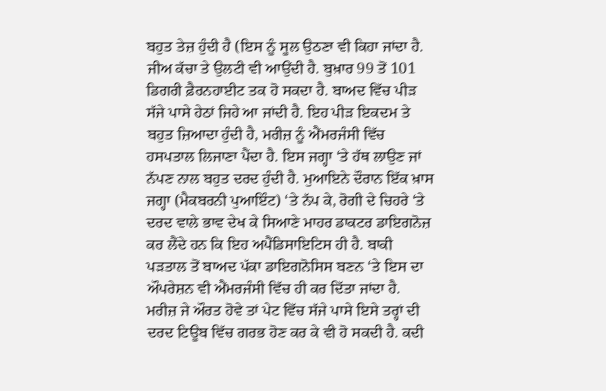ਬਹੁਤ ਤੇਜ਼ ਹੁੰਦੀ ਹੈ (ਇਸ ਨੂੰ ਸੂਲ ਉਠਣਾ ਵੀ ਕਿਹਾ ਜਾਂਦਾ ਹੈ. ਜੀਅ ਕੱਚਾ ਤੇ ਉਲਟੀ ਵੀ ਆਉਂਦੀ ਹੈ. ਬੁਖ਼ਾਰ 99 ਤੋਂ 101 ਡਿਗਰੀ ਫ਼ੈਰਨਹਾਈਟ ਤਕ ਹੋ ਸਕਦਾ ਹੈ. ਬਾਅਦ ਵਿੱਚ ਪੀੜ ਸੱਜੇ ਪਾਸੇ ਹੇਠਾਂ ਜਿਹੇ ਆ ਜਾਂਦੀ ਹੈ. ਇਹ ਪੀੜ ਇਕਦਮ ਤੇ ਬਹੁਤ ਜ਼ਿਆਦਾ ਹੁੰਦੀ ਹੈ, ਮਰੀਜ਼ ਨੂੰ ਐਂਮਰਜੰਸੀ ਵਿੱਚ ਹਸਪਤਾਲ ਲਿਜਾਣਾ ਪੈਂਦਾ ਹੈ. ਇਸ ਜਗ੍ਹਾ ‘ਤੇ ਹੱਥ ਲਾਉਣ ਜਾਂ ਨੱਪਣ ਨਾਲ ਬਹੁਤ ਦਰਦ ਹੁੰਦੀ ਹੈ. ਮੁਆਇਨੇ ਦੌਰਾਨ ਇੱਕ ਖ਼ਾਸ ਜਗ੍ਹਾ (ਮੈਕਬਰਨੀ ਪੁਆਇੰਟ) ‘ਤੇ ਨੱਪ ਕੇ, ਰੋਗੀ ਦੇ ਚਿਹਰੇ ‘ਤੇ ਦਰਦ ਵਾਲੇ ਭਾਵ ਦੇਖ ਕੇ ਸਿਆਣੇ ਮਾਹਰ ਡਾਕਟਰ ਡਾਇਗਨੋਜ਼ ਕਰ ਲੈਂਦੇ ਹਨ ਕਿ ਇਹ ਅਪੈਂਡਿਸਾਇਟਿਸ ਹੀ ਹੈ. ਬਾਕੀ ਪੜਤਾਲ ਤੋਂ ਬਾਅਦ ਪੱਕਾ ਡਾਇਗਨੋਸਿਸ ਬਣਨ ‘ਤੇ ਇਸ ਦਾ ਔਪਰੇਸ਼ਨ ਵੀ ਐਂਮਰਜੰਸੀ ਵਿੱਚ ਹੀ ਕਰ ਦਿੱਤਾ ਜਾਂਦਾ ਹੈ.
ਮਰੀਜ਼ ਜੇ ਔਰਤ ਹੋਵੇ ਤਾਂ ਪੇਟ ਵਿੱਚ ਸੱਜੇ ਪਾਸੇ ਇਸੇ ਤਰ੍ਹਾਂ ਦੀ ਦਰਦ ਟਿਊਬ ਵਿੱਚ ਗਰਭ ਹੋਣ ਕਰ ਕੇ ਵੀ ਹੋ ਸਕਦੀ ਹੈ. ਕਦੀ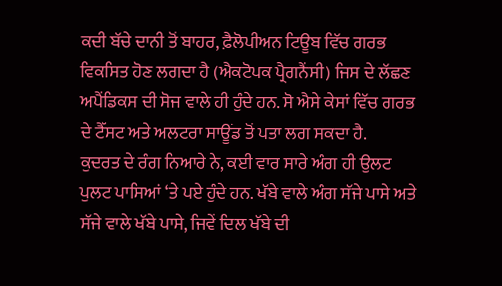ਕਦੀ ਬੱਚੇ ਦਾਨੀ ਤੋਂ ਬਾਹਰ, ਫ਼ੈਲੋਪੀਅਨ ਟਿਊਬ ਵਿੱਚ ਗਰਭ ਵਿਕਸਿਤ ਹੋਣ ਲਗਦਾ ਹੈ (ਐਕਟੋਪਕ ਪ੍ਰੈਗਨੈਂਸੀ) ਜਿਸ ਦੇ ਲੱਛਣ ਅਪੈਂਡਿਕਸ ਦੀ ਸੋਜ ਵਾਲੇ ਹੀ ਹੁੰਦੇ ਹਨ. ਸੋ ਐਸੇ ਕੇਸਾਂ ਵਿੱਚ ਗਰਭ ਦੇ ਟੈੱਸਟ ਅਤੇ ਅਲਟਰਾ ਸਾਊਂਡ ਤੋਂ ਪਤਾ ਲਗ ਸਕਦਾ ਹੈ.
ਕੁਦਰਤ ਦੇ ਰੰਗ ਨਿਆਰੇ ਨੇ, ਕਈ ਵਾਰ ਸਾਰੇ ਅੰਗ ਹੀ ਉਲਟ ਪੁਲਟ ਪਾਸਿਆਂ ‘ਤੇ ਪਏ ਹੁੰਦੇ ਹਨ. ਖੱਬੇ ਵਾਲੇ ਅੰਗ ਸੱਜੇ ਪਾਸੇ ਅਤੇ ਸੱਜੇ ਵਾਲੇ ਖੱਬੇ ਪਾਸੇ, ਜਿਵੇਂ ਦਿਲ ਖੱਬੇ ਦੀ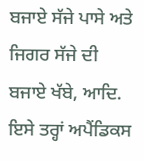ਬਜਾਏ ਸੱਜੇ ਪਾਸੇ ਅਤੇ ਜਿਗਰ ਸੱਜੇ ਦੀ ਬਜਾਏ ਖੱਬੇ, ਆਦਿ. ਇਸੇ ਤਰ੍ਹਾਂ ਅਪੈਂਡਿਕਸ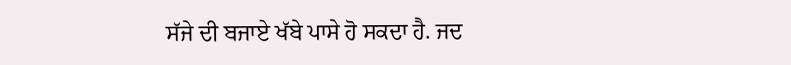ਸੱਜੇ ਦੀ ਬਜਾਏ ਖੱਬੇ ਪਾਸੇ ਹੋ ਸਕਦਾ ਹੈ. ਜਦ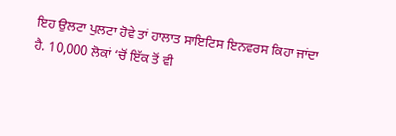ਇਹ ਉਲਟਾ ਪੁਲਟਾ ਹੋਵੇ ਤਾਂ ਹਾਲਾਤ ਸਾਇਟਿਸ ਇਨਵਰਸ ਕਿਹਾ ਜਾਂਦਾ ਹੈ. 10,000 ਲੋਕਾਂ ‘ਚੋਂ ਇੱਕ ਤੋਂ ਵੀ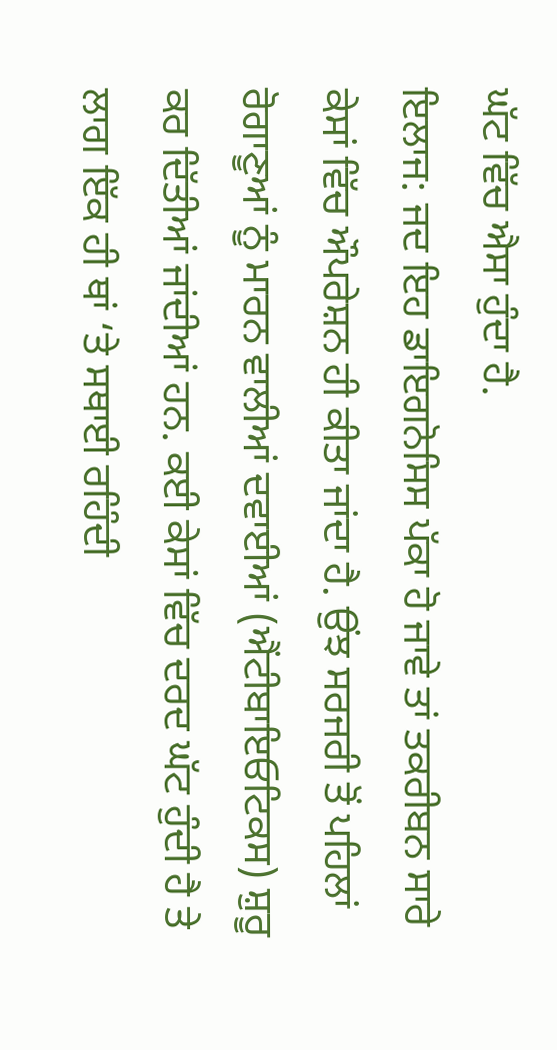ਘੱਟ ਵਿੱਚ ਐਸਾ ਹੁੰਦਾ ਹੈ.
ਇਲਾਜ: ਜਦ ਇਹ ਡਾਇਗਨੋਸਿਸ ਪੱਕਾ ਹੋ ਜਾਵੇ ਤਾਂ ਤਕਰੀਬਨ ਸਾਰੇ ਕੇਸਾਂ ਵਿੱਚ ਔਪਰੇਸ਼ਨ ਹੀ ਕੀਤਾ ਜਾਂਦਾ ਹੈ. ਉਂਝ ਸਰਜਰੀ ਤੋਂ ਪਹਿਲਾਂ ਰੋਗਾਣੂਆਂ ਨੂੰ ਮਾਰਨ ਵਾਲੀਆਂ ਦਵਾਈਆਂ (ਐਂਟੀਬਾਇਓਟਿਕਸ) ਸ਼ੁਰੂ ਕਰ ਦਿੱਤੀਆਂ ਜਾਂਦੀਆਂ ਹਨ. ਕਈ ਕੇਸਾਂ ਵਿੱਚ ਦਰਦ ਘੱਟ ਹੁੰਦੀ ਹੈ ਤੇ ਲਾਗ ਇੱਕ ਹੀ ਥਾਂ ‘ਤੇ ਸਥਾਈ ਰਹਿੰਦੀ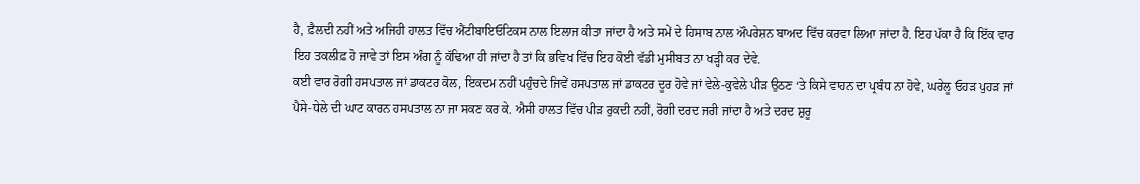ਹੈ, ਫ਼ੈਲਦੀ ਨਹੀਂ ਅਤੇ ਅਜਿਹੀ ਹਾਲਤ ਵਿੱਚ ਐਂਟੀਬਾਇਓਟਿਕਸ ਨਾਲ ਇਲਾਜ ਕੀਤਾ ਜਾਂਦਾ ਹੈ ਅਤੇ ਸਮੇਂ ਦੇ ਹਿਸਾਬ ਨਾਲ ਔਪਰੇਸ਼ਨ ਬਾਅਦ ਵਿੱਚ ਕਰਵਾ ਲਿਆ ਜਾਂਦਾ ਹੈ. ਇਹ ਪੱਕਾ ਹੈ ਕਿ ਇੱਕ ਵਾਰ ਇਹ ਤਕਲੀਫ਼ ਹੋ ਜਾਵੇ ਤਾਂ ਇਸ ਅੰਗ ਨੂੰ ਕੱਢਿਆ ਹੀ ਜਾਂਦਾ ਹੈ ਤਾਂ ਕਿ ਭਵਿਖ ਵਿੱਚ ਇਹ ਕੋਈ ਵੱਡੀ ਮੁਸੀਬਤ ਨਾ ਖੜ੍ਹੀ ਕਰ ਦੇਵੇ.
ਕਈ ਵਾਰ ਰੋਗੀ ਹਸਪਤਾਲ ਜਾਂ ਡਾਕਟਰ ਕੋਲ, ਇਕਦਮ ਨਹੀਂ ਪਹੁੰਚਦੇ ਜਿਵੇਂ ਹਸਪਤਾਲ ਜਾਂ ਡਾਕਟਰ ਦੂਰ ਹੋਵੇ ਜਾਂ ਵੇਲੇ-ਕੁਵੇਲੇ ਪੀੜ ਉਠਣ ‘ਤੇ ਕਿਸੇ ਵਾਹਨ ਦਾ ਪ੍ਰਬੰਧ ਨਾ ਹੋਵੇ, ਘਰੇਲੂ ਓਹੜ ਪੁਹੜ ਜਾਂ ਪੈਸੇ-ਧੇਲੇ ਦੀ ਘਾਟ ਕਾਰਨ ਹਸਪਤਾਲ ਨਾ ਜਾ ਸਕਣ ਕਰ ਕੇ. ਐਸੀ ਹਾਲਤ ਵਿੱਚ ਪੀੜ ਰੁਕਦੀ ਨਹੀਂ, ਰੋਗੀ ਦਰਦ ਜਰੀ ਜਾਂਦਾ ਹੈ ਅਤੇ ਦਰਦ ਸ਼ੁਰੂ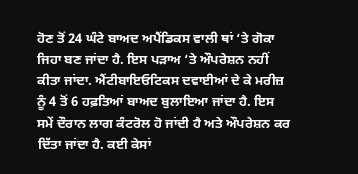ਹੋਣ ਤੋਂ 24 ਘੰਟੇ ਬਾਅਦ ਅਪੈਂਡਿਕਸ ਵਾਲੀ ਥਾਂ ‘ਤੇ ਗੋਕਾ ਜਿਹਾ ਬਣ ਜਾਂਦਾ ਹੈ. ਇਸ ਪੜਾਅ ‘ਤੇ ਔਪਰੇਸ਼ਨ ਨਹੀਂ ਕੀਤਾ ਜਾਂਦਾ. ਐਂਟੀਬਾਇਓਟਿਕਸ ਦਵਾਈਆਂ ਦੇ ਕੇ ਮਰੀਜ਼ ਨੂੰ 4 ਤੋਂ 6 ਹਫ਼ਤਿਆਂ ਬਾਅਦ ਬੁਲਾਇਆ ਜਾਂਦਾ ਹੈ. ਇਸ ਸਮੇਂ ਦੌਰਾਨ ਲਾਗ ਕੰਟਰੋਲ ਹੋ ਜਾਂਦੀ ਹੈ ਅਤੇ ਔਪਰੇਸ਼ਨ ਕਰ ਦਿੱਤਾ ਜਾਂਦਾ ਹੈ. ਕਈ ਕੇਸਾਂ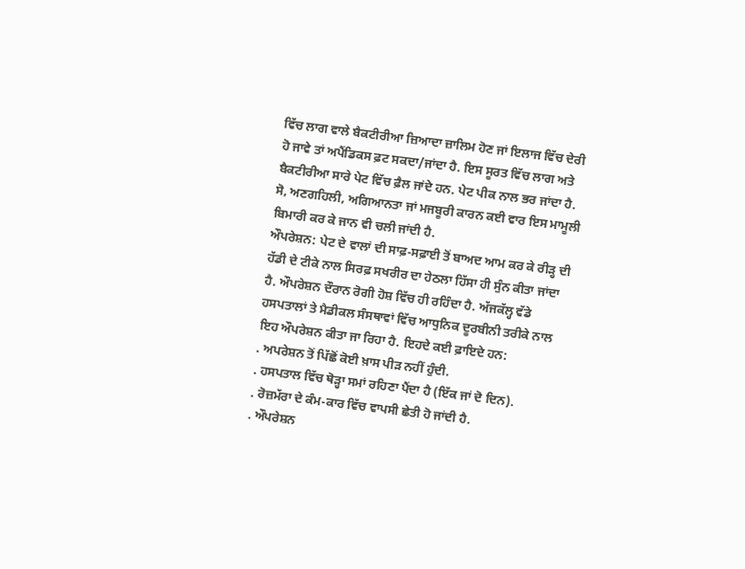ਵਿੱਚ ਲਾਗ ਵਾਲੇ ਬੈਕਟੀਰੀਆ ਜ਼ਿਆਦਾ ਜ਼ਾਲਿਮ ਹੋਣ ਜਾਂ ਇਲਾਜ ਵਿੱਚ ਦੇਰੀ ਹੋ ਜਾਵੇ ਤਾਂ ਅਪੈਂਡਿਕਸ ਫ਼ਟ ਸਕਦਾ/ਜਾਂਦਾ ਹੈ. ਇਸ ਸੂਰਤ ਵਿੱਚ ਲਾਗ ਅਤੇ ਬੈਕਟੀਰੀਆ ਸਾਰੇ ਪੇਟ ਵਿੱਚ ਫ਼ੈਲ ਜਾਂਦੇ ਹਨ. ਪੇਟ ਪੀਕ ਨਾਲ ਭਰ ਜਾਂਦਾ ਹੈ. ਸੋ, ਅਣਗਹਿਲੀ, ਅਗਿਆਨਤਾ ਜਾਂ ਮਜਬੂਰੀ ਕਾਰਨ ਕਈ ਵਾਰ ਇਸ ਮਾਮੂਲੀ ਬਿਮਾਰੀ ਕਰ ਕੇ ਜਾਨ ਵੀ ਚਲੀ ਜਾਂਦੀ ਹੈ.
ਔਪਰੇਸ਼ਨ: ਪੇਟ ਦੇ ਵਾਲਾਂ ਦੀ ਸਾਫ਼-ਸਫ਼ਾਈ ਤੋਂ ਬਾਅਦ ਆਮ ਕਰ ਕੇ ਰੀੜ੍ਹ ਦੀ ਹੱਡੀ ਦੇ ਟੀਕੇ ਨਾਲ ਸਿਰਫ਼ ਸਖਰੀਰ ਦਾ ਹੇਠਲਾ ਹਿੱਸਾ ਹੀ ਸੁੰਨ ਕੀਤਾ ਜਾਂਦਾ ਹੈ. ਔਪਰੇਸ਼ਨ ਦੌਰਾਨ ਰੋਗੀ ਹੋਸ਼ ਵਿੱਚ ਹੀ ਰਹਿੰਦਾ ਹੈ. ਅੱਜਕੱਲ੍ਹ ਵੱਡੇ ਹਸਪਤਾਲਾਂ ਤੇ ਮੈਡੀਕਲ ਸੰਸਥਾਵਾਂ ਵਿੱਚ ਆਧੁਨਿਕ ਦੂਰਬੀਨੀ ਤਰੀਕੇ ਨਾਲ ਇਹ ਔਪਰੇਸ਼ਨ ਕੀਤਾ ਜਾ ਰਿਹਾ ਹੈ. ਇਹਦੇ ਕਈ ਫ਼ਾਇਦੇ ਹਨ:
. ਅਪਰੇਸ਼ਨ ਤੋਂ ਪਿੱਛੋਂ ਕੋਈ ਖ਼ਾਸ ਪੀੜ ਨਹੀਂ ਹੁੰਦੀ.
. ਹਸਪਤਾਲ ਵਿੱਚ ਥੋੜ੍ਹਾ ਸਮਾਂ ਰਹਿਣਾ ਪੈਂਦਾ ਹੈ (ਇੱਕ ਜਾਂ ਦੋ ਦਿਨ).
. ਰੋਜ਼ਮੱਰਾ ਦੇ ਕੰਮ-ਕਾਰ ਵਿੱਚ ਵਾਪਸੀ ਛੇਤੀ ਹੋ ਜਾਂਦੀ ਹੈ.
. ਔਪਰੇਸ਼ਨ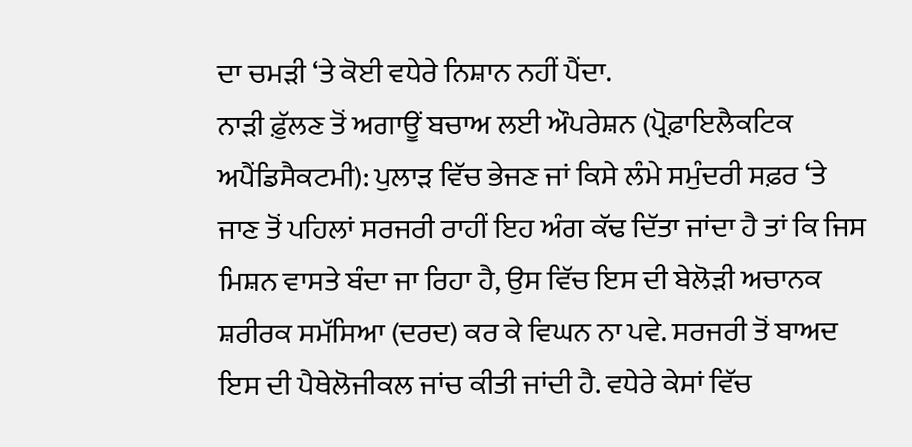ਦਾ ਚਮੜੀ ‘ਤੇ ਕੋਈ ਵਧੇਰੇ ਨਿਸ਼ਾਨ ਨਹੀਂ ਪੈਂਦਾ.
ਨਾੜੀ ਫ਼ੁੱਲਣ ਤੋਂ ਅਗਾਊਂ ਬਚਾਅ ਲਈ ਔਪਰੇਸ਼ਨ (ਪ੍ਰੋਫ਼ਾਇਲੈਕਟਿਕ ਅਪੈਂਡਿਸੈਕਟਮੀ): ਪੁਲਾੜ ਵਿੱਚ ਭੇਜਣ ਜਾਂ ਕਿਸੇ ਲੰਮੇ ਸਮੁੰਦਰੀ ਸਫ਼ਰ ‘ਤੇ ਜਾਣ ਤੋਂ ਪਹਿਲਾਂ ਸਰਜਰੀ ਰਾਹੀਂ ਇਹ ਅੰਗ ਕੱਢ ਦਿੱਤਾ ਜਾਂਦਾ ਹੈ ਤਾਂ ਕਿ ਜਿਸ ਮਿਸ਼ਨ ਵਾਸਤੇ ਬੰਦਾ ਜਾ ਰਿਹਾ ਹੈ, ਉਸ ਵਿੱਚ ਇਸ ਦੀ ਬੇਲੋੜੀ ਅਚਾਨਕ ਸ਼ਰੀਰਕ ਸਮੱਸਿਆ (ਦਰਦ) ਕਰ ਕੇ ਵਿਘਨ ਨਾ ਪਵੇ. ਸਰਜਰੀ ਤੋਂ ਬਾਅਦ ਇਸ ਦੀ ਪੈਥੇਲੋਜੀਕਲ ਜਾਂਚ ਕੀਤੀ ਜਾਂਦੀ ਹੈ. ਵਧੇਰੇ ਕੇਸਾਂ ਵਿੱਚ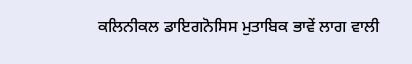ਕਲਿਨੀਕਲ ਡਾਇਗਨੋਸਿਸ ਮੁਤਾਬਿਕ ਭਾਵੇਂ ਲਾਗ ਵਾਲੀ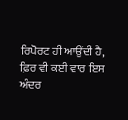ਰਿਪੋਰਟ ਹੀ ਆਉਂਦੀ ਹੈ, ਫ਼ਿਰ ਵੀ ਕਈ ਵਾਰ ਇਸ ਅੰਦਰ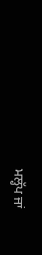ਮਲ੍ਹੱਪ ਜਾਂ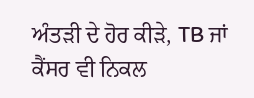ਅੰਤੜੀ ਦੇ ਹੋਰ ਕੀੜੇ, TB ਜਾਂ ਕੈਂਸਰ ਵੀ ਨਿਕਲ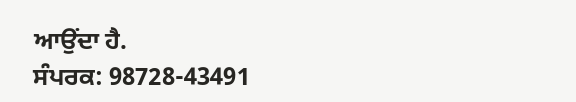ਆਉਂਦਾ ਹੈ.
ਸੰਪਰਕ: 98728-43491